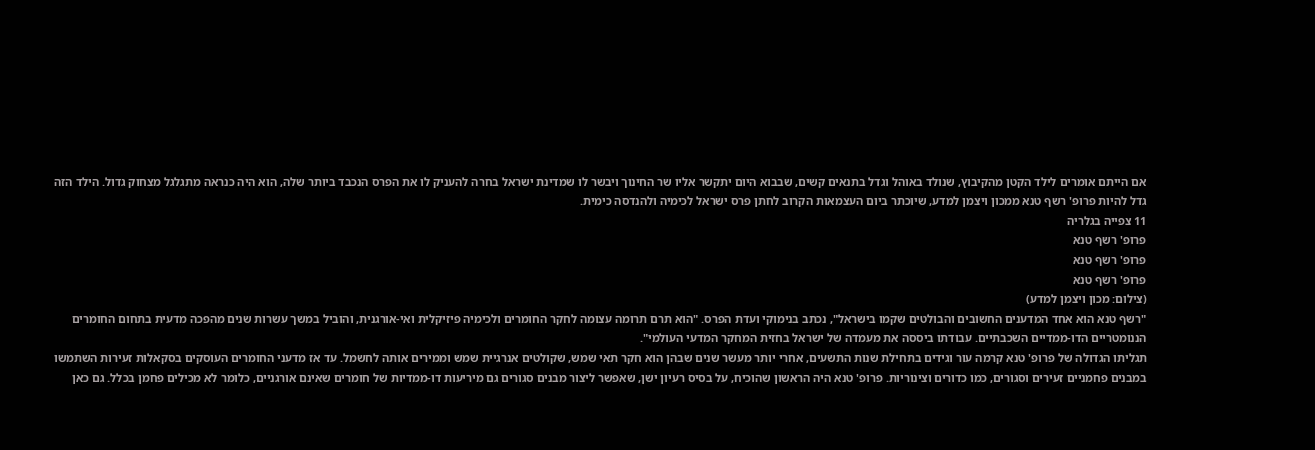אם הייתם אומרים לילד הקטן מהקיבוץ, שנולד באוהל וגדל בתנאים קשים, שבבוא היום יתקשר אליו שר החינוך ויבשר לו שמדינת ישראל בחרה להעניק לו את הפרס הנכבד ביותר שלה, הוא היה כנראה מתגלגל מצחוק גדול. הילד הזה גדל להיות פרופ' רשף טנא ממכון ויצמן למדע, שיוכתר ביום העצמאות הקרוב לחתן פרס ישראל לכימיה ולהנדסה כימית.
11 צפייה בגלריה
פרופ' רשף טנא
פרופ' רשף טנא
פרופ' רשף טנא
(צילום: מכון ויצמן למדע)
"רשף טנא הוא אחד המדענים החשובים והבולטים שקמו בישראל", נכתב בנימוקי ועדת הפרס. "הוא תרם תרומה עצומה לחקר החומרים ולכימיה פיזיקלית ואי-אורגנית, והוביל במשך עשרות שנים מהפכה מדעית בתחום החומרים הננומטריים הדו-ממדיים השכבתיים. עבודתו ביססה את מעמדה של ישראל בחזית המחקר המדעי העולמי".
תגליתו הגדולה של פרופ' טנא קרמה עור וגידים בתחילת שנות התשעים, אחרי יותר מעשר שנים שבהן הוא חקר תאי שמש, שקולטים אנרגיית שמש וממירים אותה לחשמל. עד אז מדעני החומרים העוסקים בסקאלות זעירות השתמשו במבנים פחמניים זעירים וסגורים, כמו כדורים וצינוריות. פרופ' טנא היה הראשון שהוכיח, על בסיס רעיון ישן, שאפשר ליצור מבנים סגורים גם מיריעות דו-ממדיות של חומרים שאינם אורגניים, כלומר לא מכילים פחמן בכלל. גם כאן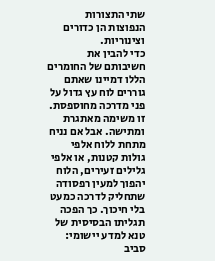שתי התצורות הנפוצות הן כדורים וצינוריות.
כדי להבין את חשיבותם של החומרים הללו דמיינו שאתם גוררים לוח עץ גדול על פני מדרכה מחוספסת. זו משימה מאתגרת ומתישה. אבל אם נניח מתחת ללוח אלפי גולות קטנות, או אלפי גלילים זעירים, הלוח יהפוך למעין רפסודה שתחליק לדרכה כמעט בלי חיכוך. כך הפכה תגליתו הבסיסית של טנא למדע יישומי: סביב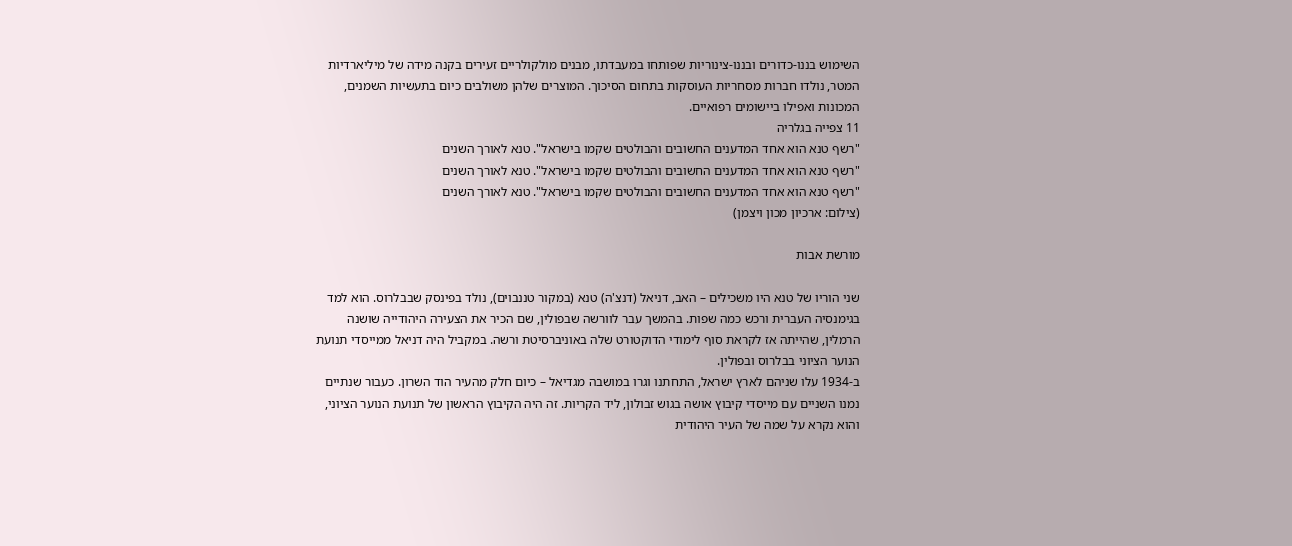השימוש בננו-כדורים ובננו-צינוריות שפותחו במעבדתו, מבנים מולקולריים זעירים בקנה מידה של מיליארדיות המטר, נולדו חברות מסחריות העוסקות בתחום הסיכוך. המוצרים שלהן משולבים כיום בתעשיות השמנים, המכונות ואפילו ביישומים רפואיים.
11 צפייה בגלריה
"רשף טנא הוא אחד המדענים החשובים והבולטים שקמו בישראל". טנא לאורך השנים
"רשף טנא הוא אחד המדענים החשובים והבולטים שקמו בישראל". טנא לאורך השנים
"רשף טנא הוא אחד המדענים החשובים והבולטים שקמו בישראל". טנא לאורך השנים
(צילום: ארכיון מכון ויצמן)

מורשת אבות

שני הוריו של טנא היו משכילים – האב, דניאל (דנצ'ה) טנא (במקור טננבוים), נולד בפינסק שבבלרוס. הוא למד בגימנסיה העברית ורכש כמה שפות. בהמשך עבר לוורשה שבפולין, שם הכיר את הצעירה היהודייה שושנה הרמלין, שהייתה אז לקראת סוף לימודי הדוקטורט שלה באוניברסיטת ורשה. במקביל היה דניאל ממייסדי תנועת הנוער הציוני בבלרוס ובפולין.
ב-1934 עלו שניהם לארץ ישראל, התחתנו וגרו במושבה מגדיאל – כיום חלק מהעיר הוד השרון. כעבור שנתיים נמנו השניים עם מייסדי קיבוץ אושה בגוש זבולון, ליד הקריות. זה היה הקיבוץ הראשון של תנועת הנוער הציוני, והוא נקרא על שמה של העיר היהודית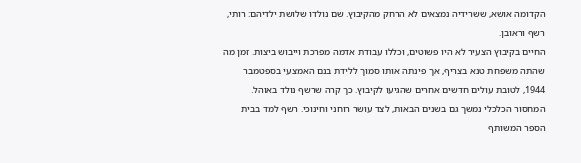הקדומה אושא, ששרידיה נמצאים לא הרחק מהקיבוץ. שם נולדו שלושת ילדיהם: רותי, רשף וראובן.
החיים בקיבוץ הצעיר לא היו פשוטים, וכללו עבודת אדמה מפרכת וייבוש ביצות. זמן מה שהתה משפחת טנא בצריף, אך פינתה אותו סמוך ללידת בנם האמצעי בספטמבר 1944, לטובת עולים חדשים אחרים שהגיעו לקיבוץ. כך קרה שרשף נולד באוהל.
המחסור הכלכלי נמשך גם בשנים הבאות, לצד עושר רוחני וחינוכי. רשף למד בבית הספר המשותף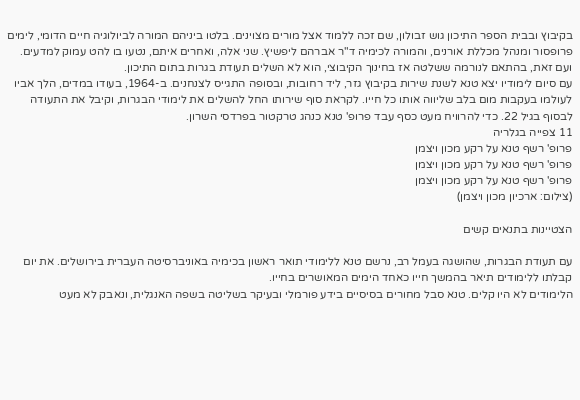בקיבוץ ובבית הספר התיכון גוש זבולון, שם זכה ללמוד אצל מורים מצוינים. בלטו ביניהם המורה לביולוגיה חיים הדומי, לימים פרופסור ומנהל מכללת אורנים, והמורה לכימיה ד"ר אברהם ליפשיץ. שני אלה, ואחרים איתם, נטעו בו להט עמוק למדעים. ועם זאת, בהתאם לנורמה ששלטה אז בחינוך הקיבוצי, הוא לא השלים תעודת בגרות בתום התיכון.
עם סיום לימודיו יצא טנא לשנת שירות בקיבוץ גזר, ליד רחובות, ובסופה התגייס לצנחנים. ב-1964, בעודו במדים, הלך אביו לעולמו בעקבות מום בלב שליווה אותו כל חייו. לקראת סוף שירותו החל להשלים את לימודי הבגרות, וקיבל את התעודה לבסוף בגיל 22. כדי להרוויח מעט כסף עבד פרופ' טנא כנהג טרקטור בפרדסי השרון.
11 צפייה בגלריה
פרופ' רשף טנא על רקע מכון ויצמן
פרופ' רשף טנא על רקע מכון ויצמן
פרופ' רשף טנא על רקע מכון ויצמן
(צילום: ארכיון מכון ויצמן)

הצטיינות בתנאים קשים

עם תעודת הבגרות, שהושגה בעמל רב, נרשם טנא ללימודי תואר ראשון בכימיה באוניברסיטה העברית בירושלים. את יום קבלתו ללימודים תיאר בהמשך חייו כאחד הימים המאושרים בחייו.
הלימודים לא היו קלים. טנא סבל מחורים בסיסיים בידע פורמלי ובעיקר בשליטה בשפה האנגלית, ונאבק לא מעט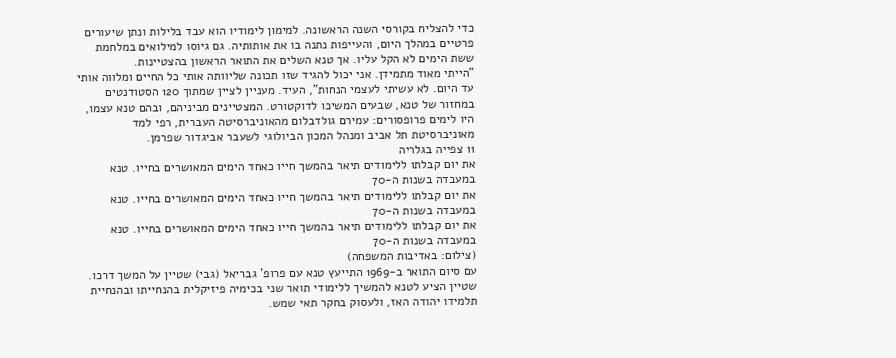כדי להצליח בקורסי השנה הראשונה. למימון לימודיו הוא עבד בלילות ונתן שיעורים פרטיים במהלך היום, והעייפות נתנה בו את אותותיה. גם גיוסו למילואים במלחמת ששת הימים לא הקל עליו. אך טנא השלים את התואר הראשון בהצטיינות.
"הייתי מאוד מתמידן. אני יכול להגיד שזו תכונה שליוותה אותי כל החיים ומלווה אותי עד היום. לא עשיתי לעצמי הנחות", העיד. מעניין לציין שמתוך 120 הסטודנטים במחזור של טנא, שבעים המשיכו לדוקטורט. המצטיינים מביניהם, ובהם טנא עצמו, היו לימים פרופסורים: עמירם גולדבלום מהאוניברסיטה העברית, רפי למד מאוניברסיטת תל אביב ומנהל המכון הביולוגי לשעבר אביגדור שפרמן.
11 צפייה בגלריה
את יום קבלתו ללימודים תיאר בהמשך חייו כאחד הימים המאושרים בחייו. טנא במעבדה בשנות ה-70
את יום קבלתו ללימודים תיאר בהמשך חייו כאחד הימים המאושרים בחייו. טנא במעבדה בשנות ה-70
את יום קבלתו ללימודים תיאר בהמשך חייו כאחד הימים המאושרים בחייו. טנא במעבדה בשנות ה-70
(צילום: באדיבות המשפחה)
עם סיום התואר ב-1969 התייעץ טנא עם פרופ' גבריאל (גבי) שטיין על המשך דרכו. שטיין הציע לטנא להמשיך ללימודי תואר שני בכימיה פיזיקלית בהנחייתו ובהנחיית תלמידו יהודה האז, ולעסוק בחקר תאי שמש.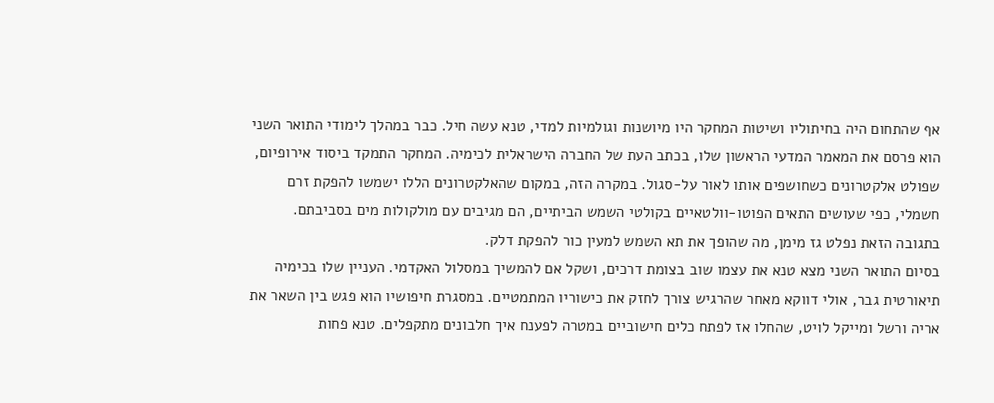אף שהתחום היה בחיתוליו ושיטות המחקר היו מיושנות וגולמיות למדי, טנא עשה חיל. כבר במהלך לימודי התואר השני הוא פרסם את המאמר המדעי הראשון שלו, בכתב העת של החברה הישראלית לכימיה. המחקר התמקד ביסוד אירופיום, שפולט אלקטרונים כשחושפים אותו לאור על-סגול. במקרה הזה, במקום שהאלקטרונים הללו ישמשו להפקת זרם חשמלי, כפי שעושים התאים הפוטו-וולטאיים בקולטי השמש הביתיים, הם מגיבים עם מולקולות מים בסביבתם. בתגובה הזאת נפלט גז מימן, מה שהופך את תא השמש למעין כור להפקת דלק.
בסיום התואר השני מצא טנא את עצמו שוב בצומת דרכים, ושקל אם להמשיך במסלול האקדמי. העניין שלו בכימיה תיאורטית גבר, אולי דווקא מאחר שהרגיש צורך לחזק את כישוריו המתמטיים. במסגרת חיפושיו הוא פגש בין השאר את אריה ורשל ומייקל לויט, שהחלו אז לפתח כלים חישוביים במטרה לפענח איך חלבונים מתקפלים. טנא פחות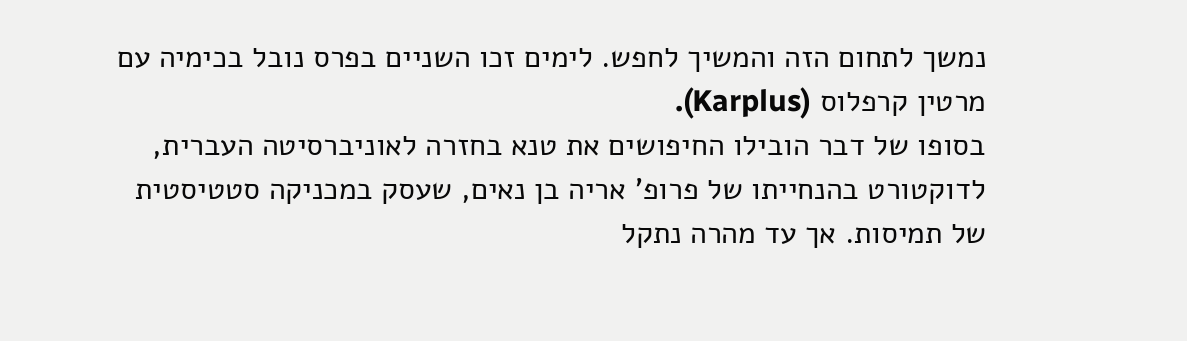נמשך לתחום הזה והמשיך לחפש. לימים זכו השניים בפרס נובל בכימיה עם מרטין קרפלוס (Karplus).
בסופו של דבר הובילו החיפושים את טנא בחזרה לאוניברסיטה העברית, לדוקטורט בהנחייתו של פרופ' אריה בן נאים, שעסק במכניקה סטטיסטית של תמיסות. אך עד מהרה נתקל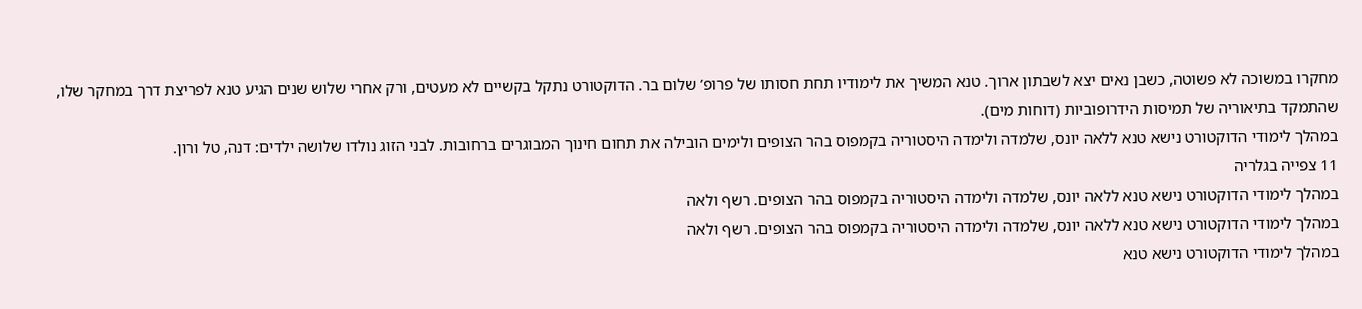מחקרו במשוכה לא פשוטה, כשבן נאים יצא לשבתון ארוך. טנא המשיך את לימודיו תחת חסותו של פרופ’ שלום בר. הדוקטורט נתקל בקשיים לא מעטים, ורק אחרי שלוש שנים הגיע טנא לפריצת דרך במחקר שלו, שהתמקד בתיאוריה של תמיסות הידרופוביות (דוחות מים).
במהלך לימודי הדוקטורט נישא טנא ללאה יונס, שלמדה ולימדה היסטוריה בקמפוס בהר הצופים ולימים הובילה את תחום חינוך המבוגרים ברחובות. לבני הזוג נולדו שלושה ילדים: דנה, טל ורון.
11 צפייה בגלריה
במהלך לימודי הדוקטורט נישא טנא ללאה יונס, שלמדה ולימדה היסטוריה בקמפוס בהר הצופים. רשף ולאה
במהלך לימודי הדוקטורט נישא טנא ללאה יונס, שלמדה ולימדה היסטוריה בקמפוס בהר הצופים. רשף ולאה
במהלך לימודי הדוקטורט נישא טנא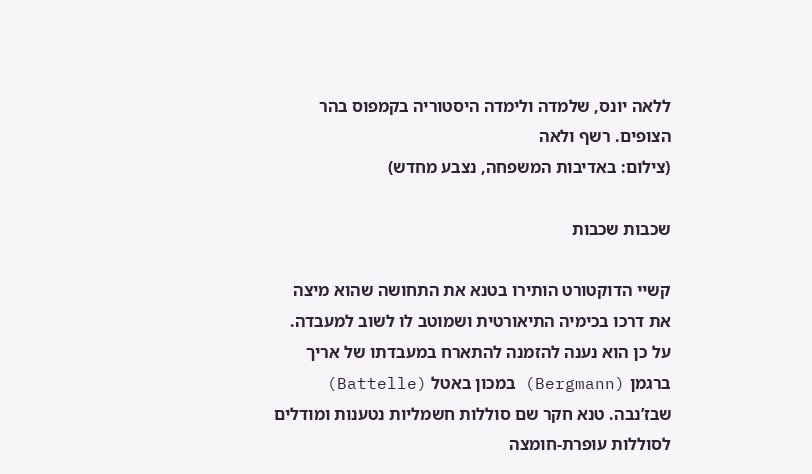ללאה יונס, שלמדה ולימדה היסטוריה בקמפוס בהר הצופים. רשף ולאה
(צילום: באדיבות המשפחה, נצבע מחדש)

שכבות שכבות

קשיי הדוקטורט הותירו בטנא את התחושה שהוא מיצה את דרכו בכימיה התיאורטית ושמוטב לו לשוב למעבדה. על כן הוא נענה להזמנה להתארח במעבדתו של אריך ברגמן (Bergmann) במכון באטל (Battelle) שבז’נבה. טנא חקר שם סוללות חשמליות נטענות ומודלים לסוללות עופרת-חומצה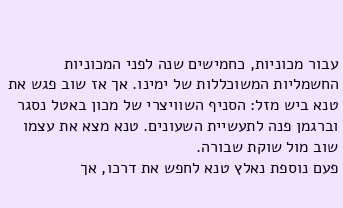עבור מכוניות, כחמישים שנה לפני המכוניות החשמליות המשוכללות של ימינו. אך אז שוב פגש את טנא ביש מזל: הסניף השוויצרי של מכון באטל נסגר וברגמן פנה לתעשיית השעונים. טנא מצא את עצמו שוב מול שוקת שבורה.
פעם נוספת נאלץ טנא לחפש את דרכו, אך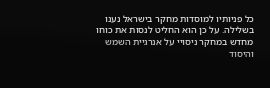כל פניותיו למוסדות מחקר בישראל נענו בשלילה. על כן הוא החליט לנסות את כוחו מחדש במחקר ניסויי על אנרגיית השמש והיסוד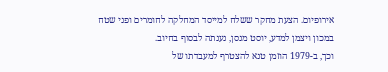אירופיום. הצעת מחקר ששלח למייסד המחלקה לחומרים ופני שטח במכון ויצמן למדע, יוסט מנסן, נענתה לבסוף בחיוב.
וכך, ב-1979 הוזמן טנא להצטרף למעבדתו של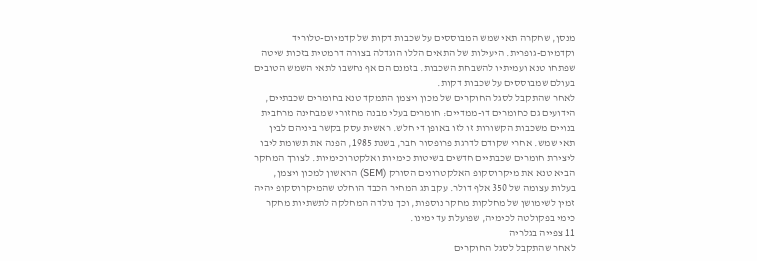מנסן, שחקרה תאי שמש המבוססים על שכבות דקות של קדמיום-טלוריד וקדמיום-גופרית. היעילות של התאים הללו הוגדלה בצורה דרמטית בזכות שיטה שפתחו טנא ועמיתיו להשבחת השכבות. בזמנם הם אף נחשבו לתאי השמש הטובים בעולם שמבוססים על שכבות דקות.
לאחר שהתקבל לסגל החוקרים של מכון ויצמן התמקד טנא בחומרים שכבתיים, הידועים גם כחומרים דו-ממדיים: חומרים בעלי מבנה מחזורי שמבחינה מרחבית בנויים משכבות הקשורות זו לזו באופן די חלש. ראשית עסק בקשר ביניהם לבין תאי שמש. אחרי שקודם לדרגת פרופסור חבר, בשנת 1985, הפנה את תשומת ליבו ליצירת חומרים שכבתיים חדשים בשיטות כימיות ואלקטרוכימיות. לצורך המחקר הביא טנא את מיקרוסקופ האלקטרונים הסורק (SEM) הראשון למכון ויצמן, בעלות עצומה של 350 אלף דולר. עקב תג המחיר הכבד הוחלט שהמיקרוסקופ יהיה זמין לשימושן של מחלקות מחקר נוספות, וכך נולדה המחלקה לתשתיות מחקר כימי בפקולטה לכימיה, שפועלת עד ימינו.
11 צפייה בגלריה
לאחר שהתקבל לסגל החוקרים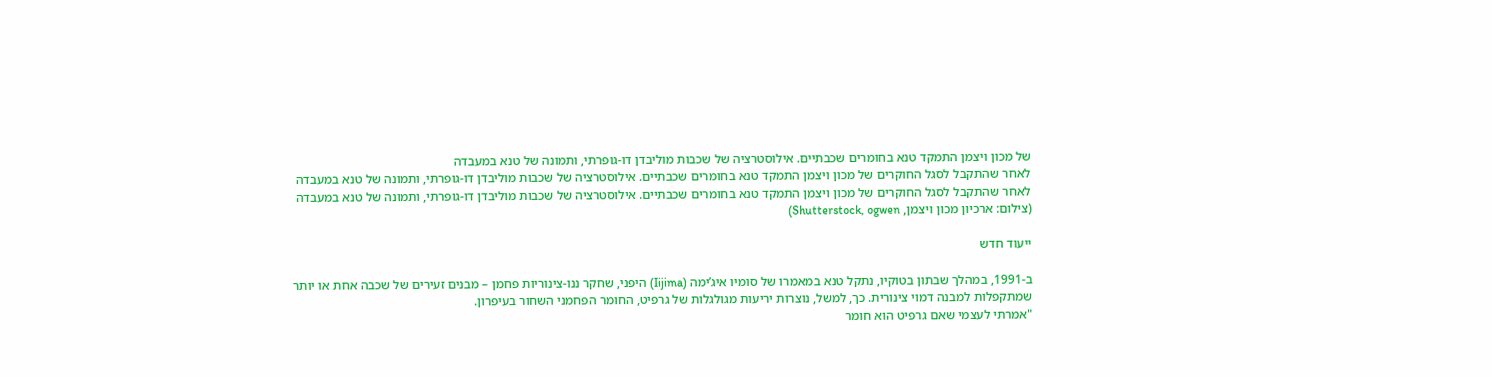של מכון ויצמן התמקד טנא בחומרים שכבתיים. אילוסטרציה של שכבות מוליבדן דו-גופרתי, ותמונה של טנא במעבדה
לאחר שהתקבל לסגל החוקרים של מכון ויצמן התמקד טנא בחומרים שכבתיים. אילוסטרציה של שכבות מוליבדן דו-גופרתי, ותמונה של טנא במעבדה
לאחר שהתקבל לסגל החוקרים של מכון ויצמן התמקד טנא בחומרים שכבתיים. אילוסטרציה של שכבות מוליבדן דו-גופרתי, ותמונה של טנא במעבדה
(צילום: ארכיון מכון ויצמן, Shutterstock, ogwen)

ייעוד חדש

ב-1991, במהלך שבתון בטוקיו, נתקל טנא במאמרו של סומיו איג’ימה (Iijima) היפני, שחקר ננו-צינוריות פחמן – מבנים זעירים של שכבה אחת או יותר שמתקפלות למבנה דמוי צינורית. כך, למשל, נוצרות יריעות מגולגלות של גרפיט, החומר הפחמני השחור בעיפרון.
"אמרתי לעצמי שאם גרפיט הוא חומר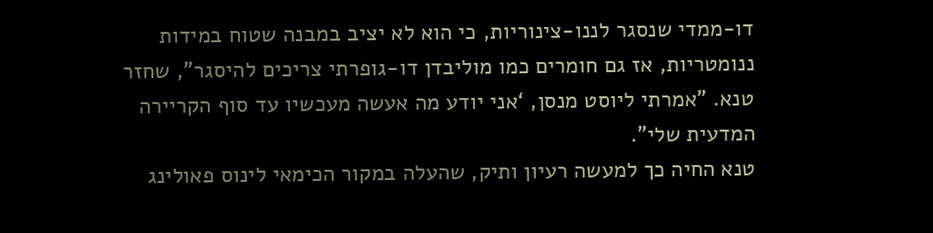דו-ממדי שנסגר לננו-צינוריות, כי הוא לא יציב במבנה שטוח במידות ננומטריות, אז גם חומרים כמו מוליבדן דו-גופרתי צריכים להיסגר", שחזר טנא. "אמרתי ליוסט מנסן, ‘אני יודע מה אעשה מעכשיו עד סוף הקריירה המדעית שלי".
טנא החיה כך למעשה רעיון ותיק, שהעלה במקור הכימאי לינוס פאולינג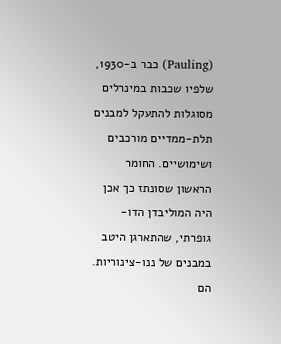(Pauling) כבר ב-1930, שלפיו שכבות במינרלים מסוגלות להתעקל למבנים תלת-ממדיים מורכבים ושימושיים. החומר הראשון שסונתז כך אכן היה המוליבדן הדו-גופרתי, שהתארגן היטב במבנים של ננו-צינוריות. הם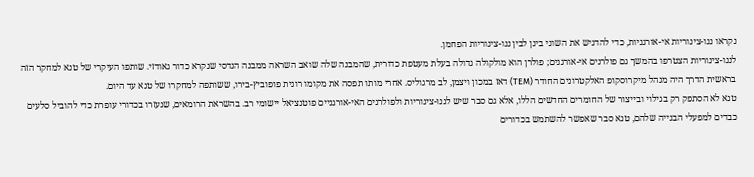נקראו ננו-צינוריות אי-אורגניות, כדי להדגיש את השוני בינן לבין ננו-צינוריות הפחמן.
לננו-צינוריות הצטרפו בהמשך גם פולרנים אי-אורגנים; פולרן הוא מולקולה גדולה בעלת מעטפת כדורית, שהמבנה שלה שואב השראה ממבנה הנדסי שנקרא כדור גאודזי. שותפו העיקרי של טנא למחקר הזה בראשית הדרך היה מנהל מיקרוסקופ האלקטרונים החודר (TEM) דאז במכון ויצמן, לב מרגוליס. אחרי מותו תפסה את מקומו רונית פופוביץ-בירו, ששותפה למחקרו של טנא עד היום.
טנא לא הסתפק רק בגילוי ובייצור של החומרים החדשים הללו, אלא גם סבר שיש לננו-צינוריות ולפולרנים האי-אורגניים פוטנציאל יישומי רב. בהשראת הרומאים, שנעזרו בכדורי עופרת כדי להוביל סלעים כבדים למפעלי הבנייה שלהם, טנא סבר שאפשר להשתמש בכדורים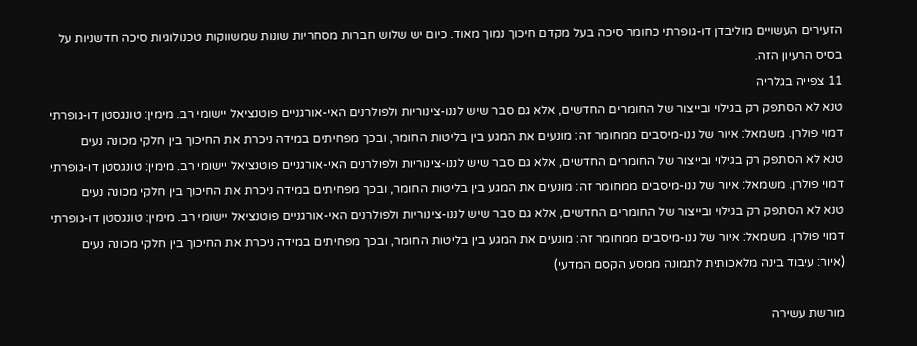הזעירים העשויים מוליבדן דו-גופרתי כחומר סיכה בעל מקדם חיכוך נמוך מאוד. כיום יש שלוש חברות מסחריות שונות שמשווקות טכנולוגיות סיכה חדשניות על בסיס הרעיון הזה.
11 צפייה בגלריה
טנא לא הסתפק רק בגילוי ובייצור של החומרים החדשים, אלא גם סבר שיש לננו-צינוריות ולפולרנים האי-אורגניים פוטנציאל יישומי רב. מימין: טונגסטן דו-גופרתי דמוי פולרן. משמאל: איור של ננו-מיסבים ממחומר זה: מונעים את המגע בין בליטות החומר, ובכך מפחיתים במידה ניכרת את החיכוך בין חלקי מכונה נעים
טנא לא הסתפק רק בגילוי ובייצור של החומרים החדשים, אלא גם סבר שיש לננו-צינוריות ולפולרנים האי-אורגניים פוטנציאל יישומי רב. מימין: טונגסטן דו-גופרתי דמוי פולרן. משמאל: איור של ננו-מיסבים ממחומר זה: מונעים את המגע בין בליטות החומר, ובכך מפחיתים במידה ניכרת את החיכוך בין חלקי מכונה נעים
טנא לא הסתפק רק בגילוי ובייצור של החומרים החדשים, אלא גם סבר שיש לננו-צינוריות ולפולרנים האי-אורגניים פוטנציאל יישומי רב. מימין: טונגסטן דו-גופרתי דמוי פולרן. משמאל: איור של ננו-מיסבים ממחומר זה: מונעים את המגע בין בליטות החומר, ובכך מפחיתים במידה ניכרת את החיכוך בין חלקי מכונה נעים
(איור: עיבוד בינה מלאכותית לתמונה ממסע הקסם המדעי)

מורשת עשירה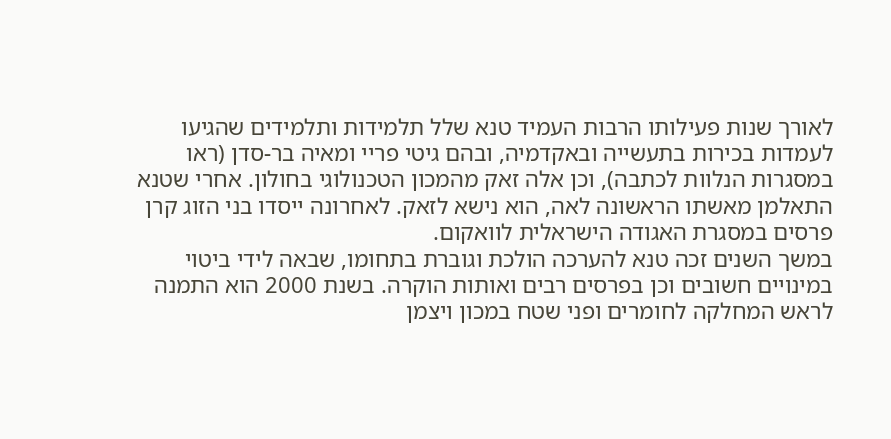לאורך שנות פעילותו הרבות העמיד טנא שלל תלמידות ותלמידים שהגיעו לעמדות בכירות בתעשייה ובאקדמיה, ובהם גיטי פריי ומאיה בר-סדן (ראו במסגרות הנלוות לכתבה), וכן אלה זאק מהמכון הטכנולוגי בחולון. אחרי שטנא התאלמן מאשתו הראשונה לאה, הוא נישא לזאק. לאחרונה ייסדו בני הזוג קרן פרסים במסגרת האגודה הישראלית לוואקום.
במשך השנים זכה טנא להערכה הולכת וגוברת בתחומו, שבאה לידי ביטוי במינויים חשובים וכן בפרסים רבים ואותות הוקרה. בשנת 2000 הוא התמנה לראש המחלקה לחומרים ופני שטח במכון ויצמן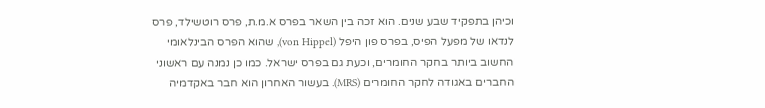וכיהן בתפקיד שבע שנים. הוא זכה בין השאר בפרס א.מ.ת, פרס רוטשילד, פרס לנדאו של מפעל הפיס, בפרס פון היפל (von Hippel), שהוא הפרס הבינלאומי החשוב ביותר בחקר החומרים, וכעת גם בפרס ישראל. כמו כן נמנה עם ראשוני החברים באגודה לחקר החומרים (MRS). בעשור האחרון הוא חבר באקדמיה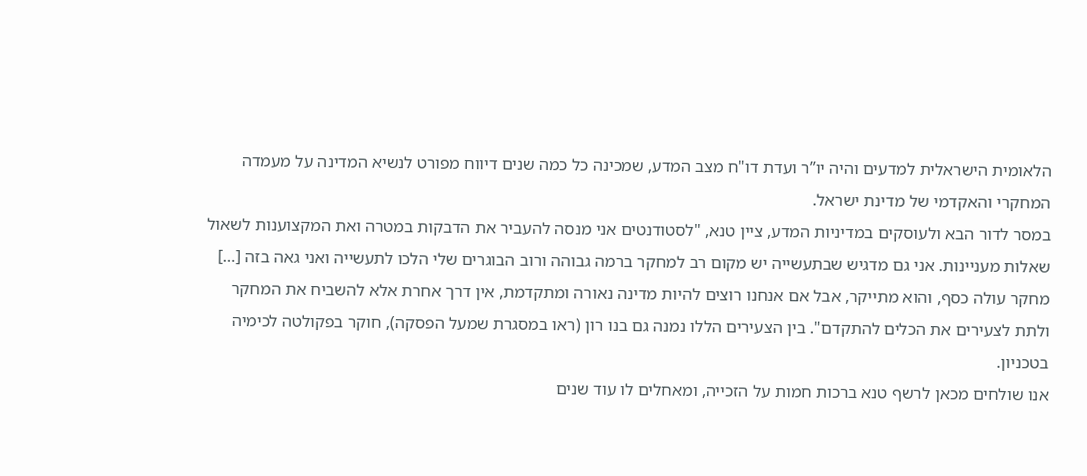הלאומית הישראלית למדעים והיה יו”ר ועדת דו"ח מצב המדע, שמכינה כל כמה שנים דיווח מפורט לנשיא המדינה על מעמדה המחקרי והאקדמי של מדינת ישראל.
במסר לדור הבא ולעוסקים במדיניות המדע, ציין טנא, "לסטודנטים אני מנסה להעביר את הדבקות במטרה ואת המקצוענות לשאול שאלות מעניינות. אני גם מדגיש שבתעשייה יש מקום רב למחקר ברמה גבוהה ורוב הבוגרים שלי הלכו לתעשייה ואני גאה בזה […] מחקר עולה כסף, והוא מתייקר, אבל אם אנחנו רוצים להיות מדינה נאורה ומתקדמת, אין דרך אחרת אלא להשביח את המחקר ולתת לצעירים את הכלים להתקדם". בין הצעירים הללו נמנה גם בנו רון (ראו במסגרת שמעל הפסקה), חוקר בפקולטה לכימיה בטכניון.
אנו שולחים מכאן לרשף טנא ברכות חמות על הזכייה, ומאחלים לו עוד שנים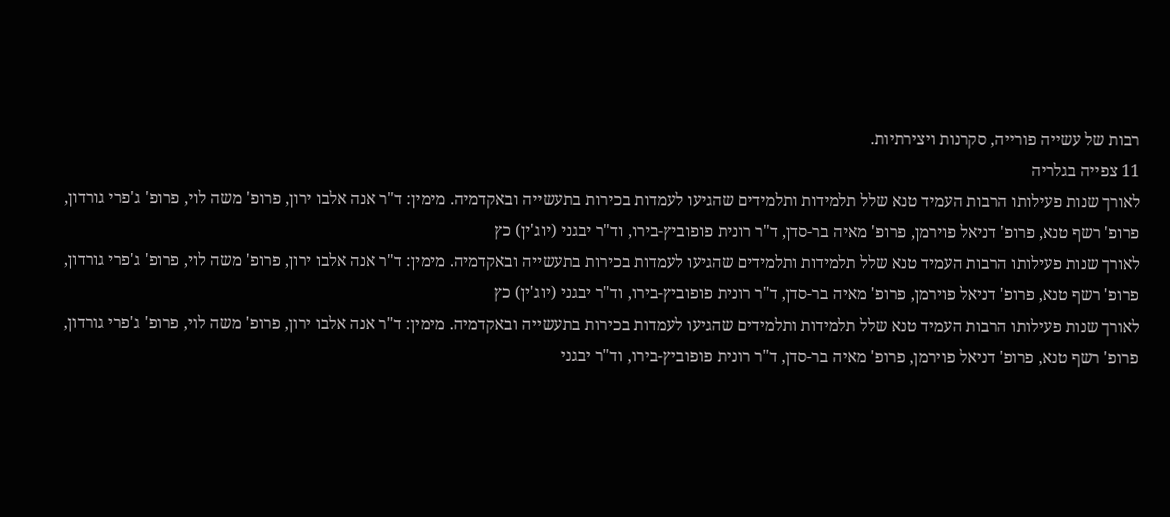רבות של עשייה פורייה, סקרנות ויצירתיות.
11 צפייה בגלריה
לאורך שנות פעילותו הרבות העמיד טנא שלל תלמידות ותלמידים שהגיעו לעמדות בכירות בתעשייה ובאקדמיה. מימין: ד"ר אנה אלבו ירון, פרופ' משה לוי, פרופ' ג'פרי גורדון, פרופ' רשף טנא, פרופ' דניאל פוירמן, פרופ' מאיה בר-סדן, ד"ר רונית פופוביץ-בירו, וד"ר יבגני (יוג'ין) כץ
לאורך שנות פעילותו הרבות העמיד טנא שלל תלמידות ותלמידים שהגיעו לעמדות בכירות בתעשייה ובאקדמיה. מימין: ד"ר אנה אלבו ירון, פרופ' משה לוי, פרופ' ג'פרי גורדון, פרופ' רשף טנא, פרופ' דניאל פוירמן, פרופ' מאיה בר-סדן, ד"ר רונית פופוביץ-בירו, וד"ר יבגני (יוג'ין) כץ
לאורך שנות פעילותו הרבות העמיד טנא שלל תלמידות ותלמידים שהגיעו לעמדות בכירות בתעשייה ובאקדמיה. מימין: ד"ר אנה אלבו ירון, פרופ' משה לוי, פרופ' ג'פרי גורדון, פרופ' רשף טנא, פרופ' דניאל פוירמן, פרופ' מאיה בר-סדן, ד"ר רונית פופוביץ-בירו, וד"ר יבגני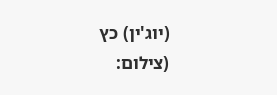(יוג'ין) כץ
(צילום: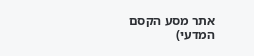אתר מסע הקסם המדעי)